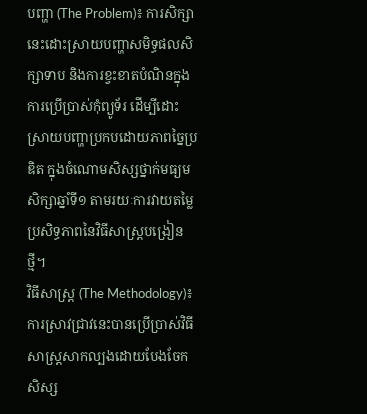បញ្ហា (The Problem)៖ ការសិក្សានេះដោះស្រាយបញ្ហាសមិទ្ធផលសិក្សាទាប និងការខ្វះខាតបំណិនក្នុងការប្រើប្រាស់កុំព្យូទ័រ ដើម្បីដោះស្រាយបញ្ហាប្រកបដោយភាពច្នៃប្រឌិត ក្នុងចំណោមសិស្សថ្នាក់មធ្យមសិក្សាឆ្នាំទី១ តាមរយៈការវាយតម្លៃប្រសិទ្ធភាពនៃវិធីសាស្ត្របង្រៀនថ្មី។
វិធីសាស្ត្រ (The Methodology)៖ ការស្រាវជ្រាវនេះបានប្រើប្រាស់វិធីសាស្ត្រសាកល្បងដោយបែងចែកសិស្ស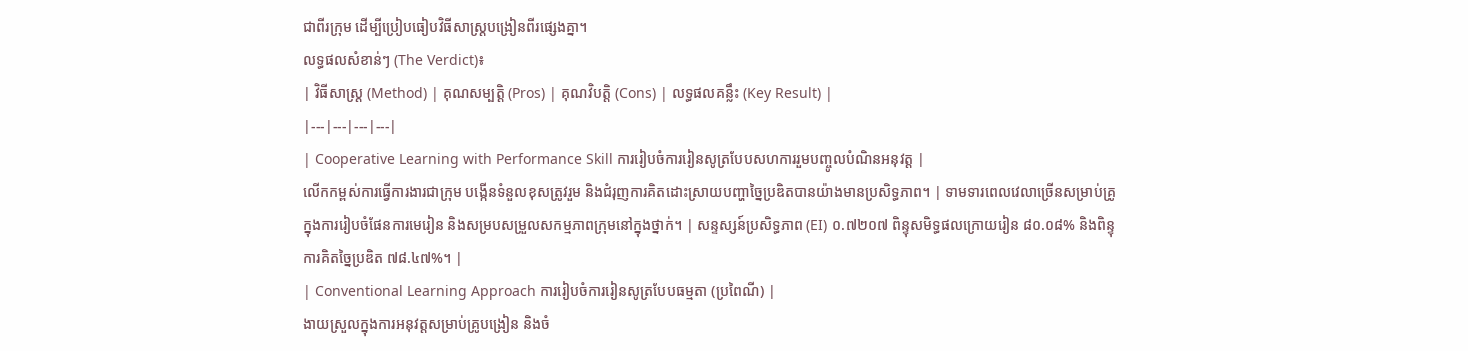ជាពីរក្រុម ដើម្បីប្រៀបធៀបវិធីសាស្ត្របង្រៀនពីរផ្សេងគ្នា។
លទ្ធផលសំខាន់ៗ (The Verdict)៖
| វិធីសាស្ត្រ (Method) | គុណសម្បត្តិ (Pros) | គុណវិបត្តិ (Cons) | លទ្ធផលគន្លឹះ (Key Result) |
|---|---|---|---|
| Cooperative Learning with Performance Skill ការរៀបចំការរៀនសូត្របែបសហការរួមបញ្ចូលបំណិនអនុវត្ត |
លើកកម្ពស់ការធ្វើការងារជាក្រុម បង្កើនទំនួលខុសត្រូវរួម និងជំរុញការគិតដោះស្រាយបញ្ហាច្នៃប្រឌិតបានយ៉ាងមានប្រសិទ្ធភាព។ | ទាមទារពេលវេលាច្រើនសម្រាប់គ្រូក្នុងការរៀបចំផែនការមេរៀន និងសម្របសម្រួលសកម្មភាពក្រុមនៅក្នុងថ្នាក់។ | សន្ទស្សន៍ប្រសិទ្ធភាព (EI) ០.៧២០៧ ពិន្ទុសមិទ្ធផលក្រោយរៀន ៨០.០៨% និងពិន្ទុការគិតច្នៃប្រឌិត ៧៨.៤៧%។ |
| Conventional Learning Approach ការរៀបចំការរៀនសូត្របែបធម្មតា (ប្រពៃណី) |
ងាយស្រួលក្នុងការអនុវត្តសម្រាប់គ្រូបង្រៀន និងចំ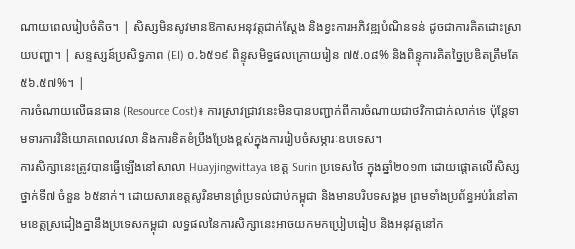ណាយពេលរៀបចំតិច។ | សិស្សមិនសូវមានឱកាសអនុវត្តជាក់ស្តែង និងខ្វះការអភិវឌ្ឍបំណិនទន់ ដូចជាការគិតដោះស្រាយបញ្ហា។ | សន្ទស្សន៍ប្រសិទ្ធភាព (EI) ០.៦៥១៩ ពិន្ទុសមិទ្ធផលក្រោយរៀន ៧៥.០៨% និងពិន្ទុការគិតច្នៃប្រឌិតត្រឹមតែ ៥៦.៥៧%។ |
ការចំណាយលើធនធាន (Resource Cost)៖ ការស្រាវជ្រាវនេះមិនបានបញ្ជាក់ពីការចំណាយជាថវិកាជាក់លាក់ទេ ប៉ុន្តែទាមទារការវិនិយោគពេលវេលា និងការខិតខំប្រឹងប្រែងខ្ពស់ក្នុងការរៀបចំសម្ភារៈឧបទេស។
ការសិក្សានេះត្រូវបានធ្វើឡើងនៅសាលា Huayjingwittaya ខេត្ត Surin ប្រទេសថៃ ក្នុងឆ្នាំ២០១៣ ដោយផ្តោតលើសិស្សថ្នាក់ទី៧ ចំនួន ៦៥នាក់។ ដោយសារខេត្តសូរិនមានព្រំប្រទល់ជាប់កម្ពុជា និងមានបរិបទសង្គម ព្រមទាំងប្រព័ន្ធអប់រំនៅតាមខេត្តស្រដៀងគ្នានឹងប្រទេសកម្ពុជា លទ្ធផលនៃការសិក្សានេះអាចយកមកប្រៀបធៀប និងអនុវត្តនៅក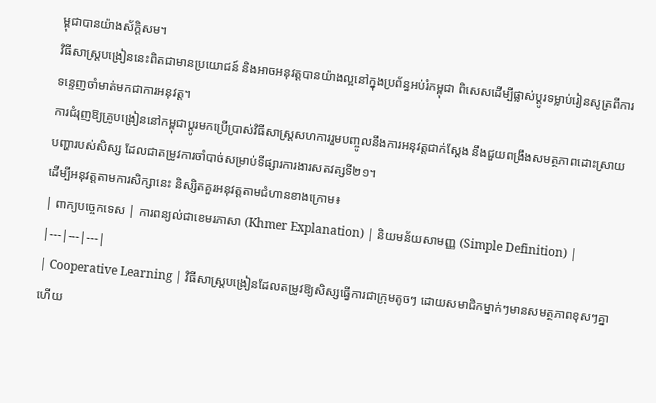ម្ពុជាបានយ៉ាងស័ក្តិសម។
វិធីសាស្ត្របង្រៀននេះពិតជាមានប្រយោជន៍ និងអាចអនុវត្តបានយ៉ាងល្អនៅក្នុងប្រព័ន្ធអប់រំកម្ពុជា ពិសេសដើម្បីផ្លាស់ប្តូរទម្លាប់រៀនសូត្រពីការទន្ទេញចាំមាត់មកជាការអនុវត្ត។
ការជំរុញឱ្យគ្រូបង្រៀននៅកម្ពុជាប្តូរមកប្រើប្រាស់វិធីសាស្ត្រសហការរួមបញ្ចូលនឹងការអនុវត្តជាក់ស្តែង នឹងជួយពង្រឹងសមត្ថភាពដោះស្រាយបញ្ហារបស់សិស្ស ដែលជាតម្រូវការចាំបាច់សម្រាប់ទីផ្សារការងារសតវត្សទី២១។
ដើម្បីអនុវត្តតាមការសិក្សានេះ និស្សិតគួរអនុវត្តតាមជំហានខាងក្រោម៖
| ពាក្យបច្ចេកទេស | ការពន្យល់ជាខេមរភាសា (Khmer Explanation) | និយមន័យសាមញ្ញ (Simple Definition) |
|---|---|---|
| Cooperative Learning | វិធីសាស្ត្របង្រៀនដែលតម្រូវឱ្យសិស្សធ្វើការជាក្រុមតូចៗ ដោយសមាជិកម្នាក់ៗមានសមត្ថភាពខុសៗគ្នា ហើយ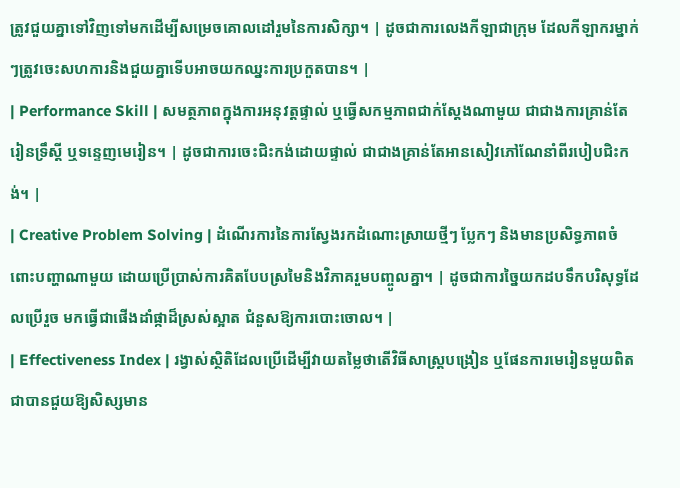ត្រូវជួយគ្នាទៅវិញទៅមកដើម្បីសម្រេចគោលដៅរួមនៃការសិក្សា។ | ដូចជាការលេងកីឡាជាក្រុម ដែលកីឡាករម្នាក់ៗត្រូវចេះសហការនិងជួយគ្នាទើបអាចយកឈ្នះការប្រកួតបាន។ |
| Performance Skill | សមត្ថភាពក្នុងការអនុវត្តផ្ទាល់ ឬធ្វើសកម្មភាពជាក់ស្តែងណាមួយ ជាជាងការគ្រាន់តែរៀនទ្រឹស្តី ឬទន្ទេញមេរៀន។ | ដូចជាការចេះជិះកង់ដោយផ្ទាល់ ជាជាងគ្រាន់តែអានសៀវភៅណែនាំពីរបៀបជិះកង់។ |
| Creative Problem Solving | ដំណើរការនៃការស្វែងរកដំណោះស្រាយថ្មីៗ ប្លែកៗ និងមានប្រសិទ្ធភាពចំពោះបញ្ហាណាមួយ ដោយប្រើប្រាស់ការគិតបែបស្រមៃនិងវិភាគរួមបញ្ចូលគ្នា។ | ដូចជាការច្នៃយកដបទឹកបរិសុទ្ធដែលប្រើរួច មកធ្វើជាផើងដាំផ្កាដ៏ស្រស់ស្អាត ជំនួសឱ្យការបោះចោល។ |
| Effectiveness Index | រង្វាស់ស្ថិតិដែលប្រើដើម្បីវាយតម្លៃថាតើវិធីសាស្ត្របង្រៀន ឬផែនការមេរៀនមួយពិតជាបានជួយឱ្យសិស្សមាន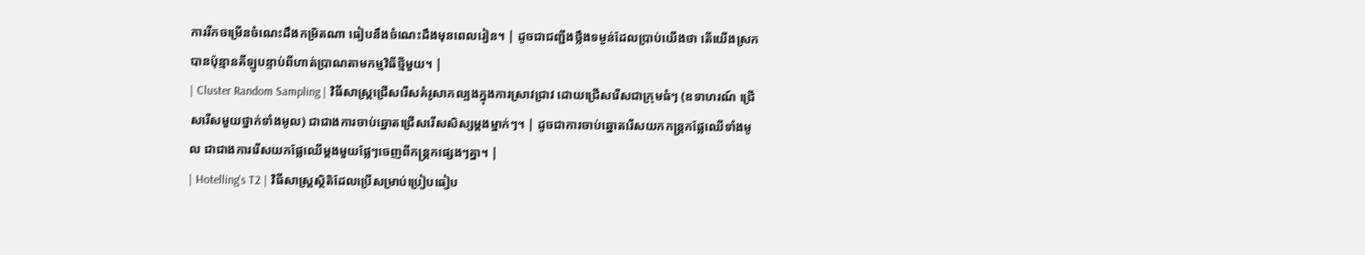ការរីកចម្រើនចំណេះដឹងកម្រិតណា ធៀបនឹងចំណេះដឹងមុនពេលរៀន។ | ដូចជាជញ្ជីងថ្លឹងទម្ងន់ដែលប្រាប់យើងថា តើយើងស្រកបានប៉ុន្មានគីឡូបន្ទាប់ពីហាត់ប្រាណតាមកម្មវិធីថ្មីមួយ។ |
| Cluster Random Sampling | វិធីសាស្ត្រជ្រើសរើសគំរូសាកល្បងក្នុងការស្រាវជ្រាវ ដោយជ្រើសរើសជាក្រុមធំៗ (ឧទាហរណ៍ ជ្រើសរើសមួយថ្នាក់ទាំងមូល) ជាជាងការចាប់ឆ្នោតជ្រើសរើសសិស្សម្តងម្នាក់ៗ។ | ដូចជាការចាប់ឆ្នោតរើសយកកន្ត្រកផ្លែឈើទាំងមូល ជាជាងការរើសយកផ្លែឈើម្តងមួយផ្លែៗចេញពីកន្ត្រកផ្សេងៗគ្នា។ |
| Hotelling's T2 | វិធីសាស្ត្រស្ថិតិដែលប្រើសម្រាប់ប្រៀបធៀប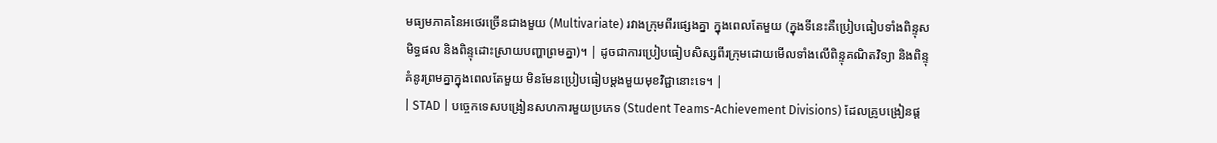មធ្យមភាគនៃអថេរច្រើនជាងមួយ (Multivariate) រវាងក្រុមពីរផ្សេងគ្នា ក្នុងពេលតែមួយ (ក្នុងទីនេះគឺប្រៀបធៀបទាំងពិន្ទុសមិទ្ធផល និងពិន្ទុដោះស្រាយបញ្ហាព្រមគ្នា)។ | ដូចជាការប្រៀបធៀបសិស្សពីរក្រុមដោយមើលទាំងលើពិន្ទុគណិតវិទ្យា និងពិន្ទុគំនូរព្រមគ្នាក្នុងពេលតែមួយ មិនមែនប្រៀបធៀបម្តងមួយមុខវិជ្ជានោះទេ។ |
| STAD | បច្ចេកទេសបង្រៀនសហការមួយប្រភេទ (Student Teams-Achievement Divisions) ដែលគ្រូបង្រៀនផ្ត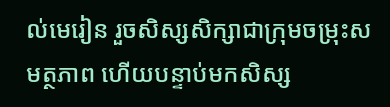ល់មេរៀន រួចសិស្សសិក្សាជាក្រុមចម្រុះសមត្ថភាព ហើយបន្ទាប់មកសិស្ស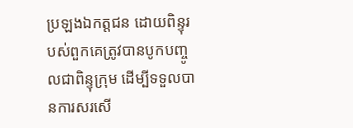ប្រឡងឯកត្តជន ដោយពិន្ទុរបស់ពួកគេត្រូវបានបូកបញ្ចូលជាពិន្ទុក្រុម ដើម្បីទទួលបានការសរសើ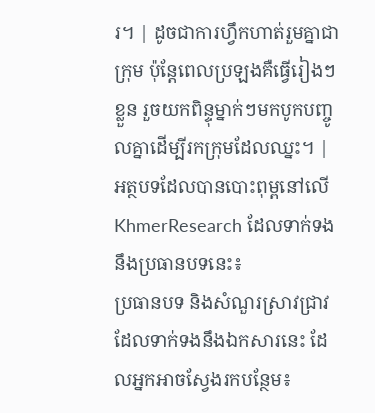រ។ | ដូចជាការហ្វឹកហាត់រួមគ្នាជាក្រុម ប៉ុន្តែពេលប្រឡងគឺធ្វើរៀងៗខ្លួន រួចយកពិន្ទុម្នាក់ៗមកបូកបញ្ចូលគ្នាដើម្បីរកក្រុមដែលឈ្នះ។ |
អត្ថបទដែលបានបោះពុម្ពនៅលើ KhmerResearch ដែលទាក់ទងនឹងប្រធានបទនេះ៖
ប្រធានបទ និងសំណួរស្រាវជ្រាវដែលទាក់ទងនឹងឯកសារនេះ ដែលអ្នកអាចស្វែងរកបន្ថែម៖